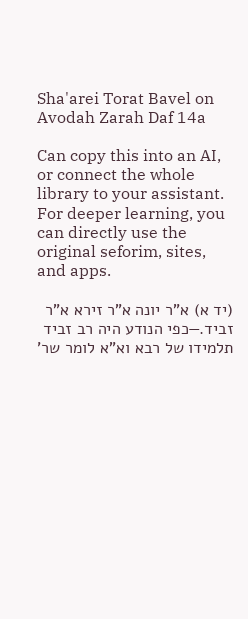Sha'arei Torat Bavel on Avodah Zarah Daf 14a

Can copy this into an AI, or connect the whole library to your assistant. For deeper learning, you can directly use the original seforim, sites, and apps.

(יד א) א"ר יונה א"ר זירא א"ר זביד.—כפי הנודע היה רב זביד תלמידו של רבא וא"א לומר שר'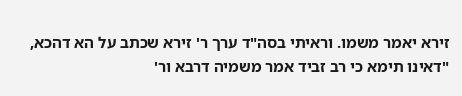זירא יאמר משמו. וראיתי בסה"ד ערך ר' זירא שכתב על הא דהכא, "דאינו תימא כי רב זביד אמר משמיה דרבא ור'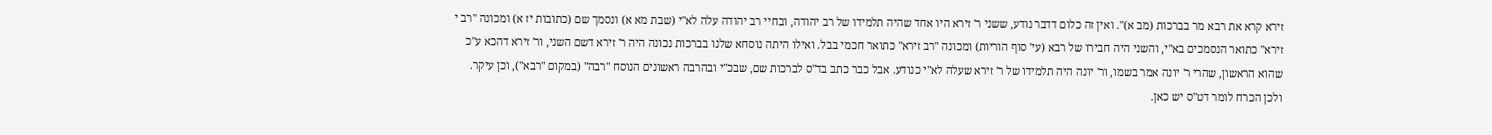זירא קרא את רבא מר בברכות (מב א)". ואין זה כלום דדבר נודע, ששני ר' זירא היו אחד שהיה תלמידו של רב יהודה, ובחיי רב יהודה עלה לא"י (שבת מא א) ונסמך שם (כתובות יז א) ומכונה "רב י זירא" כתואר הנסמכים בא"י, והשני היה חבירו של רבא (עי' סוף הוריות) ומכונה "רב זירא" כתואר חכמי בבל. ואילו היתה נוסחא שלנו בברכות נכונה היה ר' זירא דשם השני, ור' זירא דהכא ע"כ שהוא הראשון, שהרי ר' יונה אמר בשמו, ור' יונה היה תלמידו של ר' זירא שעלה לא"י כנודע. אבל כבר כתב בד"ס לברכות שם, שבכ"י ובהרבה ראשונים הנוסח "רבה" (במקום "רבא"), וכן עיקר. ולכן הכרח לומר דט"ס יש כאן.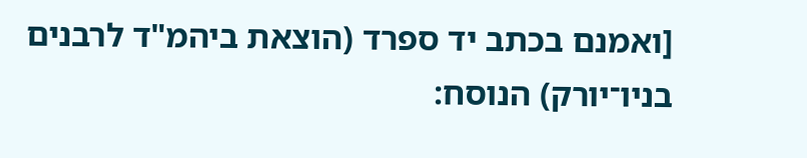[ואמנם בכתב יד ספרד (הוצאת ביהמ"ד לרבנים בניו־יורק) הנוסח: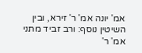אמ' יונה אמ' ר' זירא, ובין השיטין נוסף: ורב זביד מתני אמ' ר'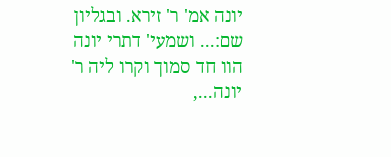יונה אמ' ר' זירא. ובגליון שם:... ושמעי' דתרי יונה הוו חד סמוך וקרו ליה ר' יונה...,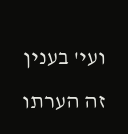ועי' בענין זה הערתו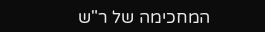המחכימה של ר"ש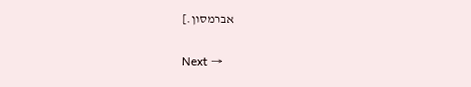אברמסון.]

Next →